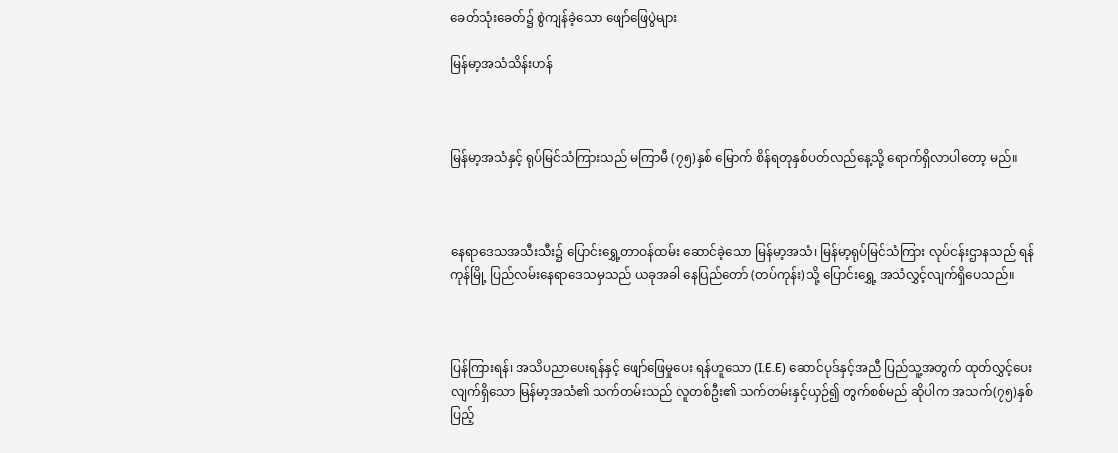ခေတ်သုံးခေတ်၌ စွဲကျန်ခဲ့သော ဖျော်ဖြေပွဲများ

မြန်မာ့အသံသိန်းဟန်



မြန်မာ့အသံနှင့် ရုပ်မြင်သံကြားသည် မကြာမီ (၇၅)နှစ် မြောက် စိန်ရတုနှစ်ပတ်လည်နေ့သို့ ရောက်ရှိလာပါတော့ မည်။



နေရာဒေသအသီးသီး၌ ပြောင်းရွှေ့တာဝန်ထမ်း ဆောင်ခဲ့သော မြန်မာ့အသံ၊ မြန်မာ့ရုပ်မြင်သံကြား လုပ်ငန်းဌာနသည် ရန်ကုန်မြို့ ပြည်လမ်းနေရာဒေသမှသည် ယခုအခါ နေပြည်တော် (တပ်ကုန်း)သို့ ပြောင်းရွှေ့ အသံလွှင့်လျက်ရှိပေသည်။



ပြန်ကြားရန်၊ အသိပညာပေးရန်နှင့် ဖျော်ဖြေမှုပေး ရန်ဟူသော (I.E.E) ဆောင်ပုဒ်နှင့်အညီ ပြည်သူ့အတွက် ထုတ်လွှင့်ပေးလျက်ရှိသော မြန်မာ့အသံ၏ သက်တမ်းသည် လူတစ်ဦး၏ သက်တမ်းနှင့်ယှဉ်၍ တွက်စစ်မည် ဆိုပါက အသက်(၇၅)နှစ်ပြည့်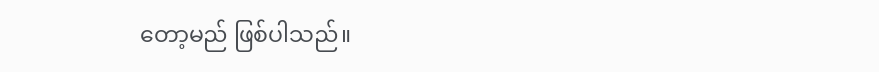တော့မည် ဖြစ်ပါသည်။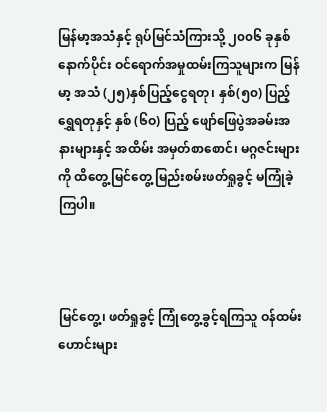မြန်မာ့အသံနှင့် ရုပ်မြင်သံကြားသို့ ၂၀၀၆ ခုနှစ် နောက်ပိုင်း ဝင်ရောက်အမှုထမ်းကြသူများက မြန်မာ့ အသံ (၂၅)နှစ်ပြည့်ငွေရတု၊ နှစ်(၅၀) ပြည့် ရွှေရတုနှင့် နှစ် (၆ဝ) ပြည့် ဖျော်ဖြေပွဲအခမ်းအနားများနှင့် အထိမ်း အမှတ်စာစောင်၊ မဂ္ဂဇင်းများကို ထိတွေ့မြင်တွေ့ မြည်းစမ်းဖတ်ရှုခွင့် မကြုံခဲ့ကြပါ။



မြင်တွေ့၊ ဖတ်ရှုခွင့် ကြုံတွေ့ခွင့်ရကြသူ ဝန်ထမ်း ဟောင်းများ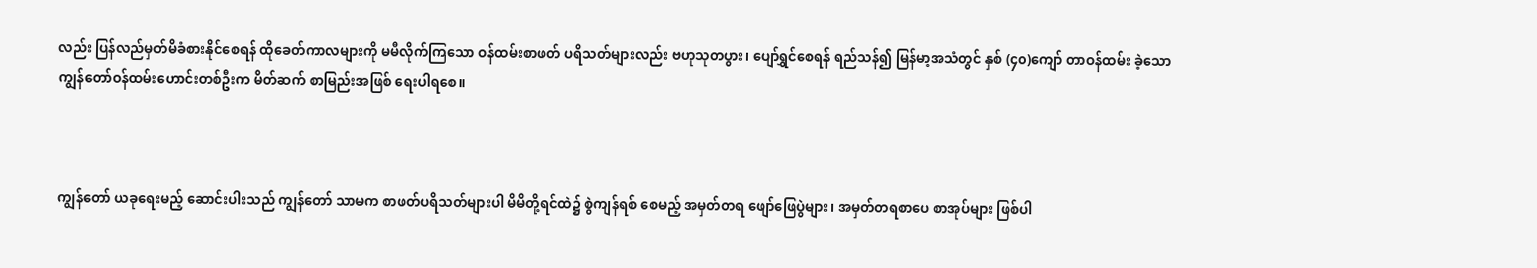လည်း ပြန်လည်မှတ်မိခံစားနိုင်စေရန် ထိုခေတ်ကာလများကို မမီလိုက်ကြသော ဝန်ထမ်းစာဖတ် ပရိသတ်များလည်း ဗဟုသုတပွား၊ ပျော်ရွှင်စေရန် ရည်သန်၍ မြန်မာ့အသံတွင် နှစ် (၄၀)ကျော် တာဝန်ထမ်း ခဲ့သော ကျွန်တော်ဝန်ထမ်းဟောင်းတစ်ဦးက မိတ်ဆက် စာမြည်းအဖြစ် ရေးပါရစေ။



ကျွန်တော် ယခုရေးမည့် ဆောင်းပါးသည် ကျွန်တော် သာမက စာဖတ်ပရိသတ်များပါ မိမိတို့ရင်ထဲ၌ စွဲကျန်ရစ် စေမည့် အမှတ်တရ ဖျော်ဖြေပွဲများ၊ အမှတ်တရစာပေ စာအုပ်များ ဖြစ်ပါ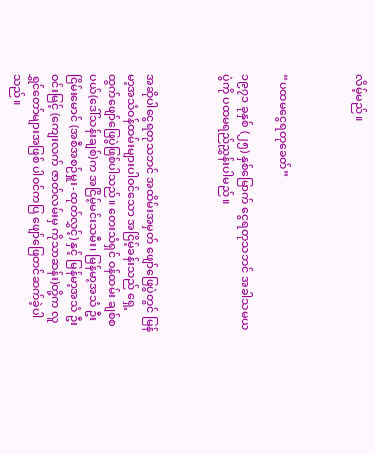လိမ့်မည်။



“ပထမငွေရတုခေတ်”

၁၉၇၁ ခုနှစ် (၂၅) နှစ်မြောက် ငွေရတုသဘင် အခါသမယပွဲကို ပထမရည်ညွှန်းပါမည်။



အဆိုပါငွေရတုသဘင် အထိမ်းအမှတ် ဖျော်ဖြေပွဲတွင် မြန်မာ့အသံဝန်ထမ်းများပါဝင်သော အငြိမ့်ခန်းသည် ရှေ့ထွက်ဖျော်ဖြေပွဲဖြစ်ပါသည်။ တေးသံရှင် ဝန်ထမ်း ချစ်စပယ်(ဒေါ်သန်းချစ်)က အငြိမ့်မင်းသမီး၊ မြန်မာ့အသံ ဦးငြိမ်းမောင် (အစီအစဉ်မှူး-ထုတ်လွှင့်) နှင့် မြန်မာ့အသံ ဦးဝင်းမြင့် (ကျေးလက် ဇာတ်လမ်းမှ ကိုသာဆန်း)တို့က လူရွှင်တော်များအဖြစ် ပါဝင်ကပြ ဖျော်ဖြေတင်ဆက်ခဲ့ပါသည်။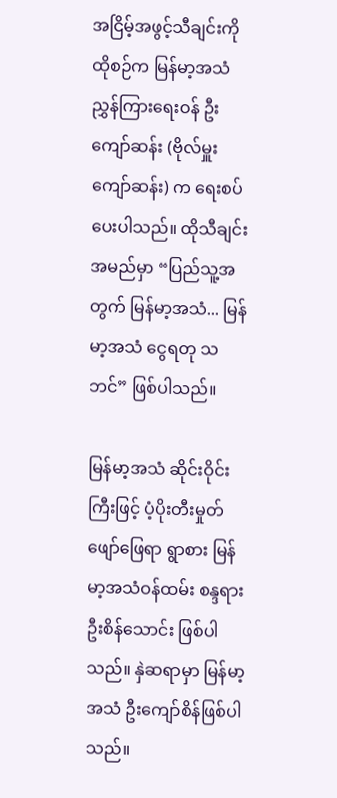အငြိမ့်အဖွင့်သီချင်းကို ထိုစဉ်က မြန်မာ့အသံ ညွှန်ကြားရေးဝန် ဦးကျော်ဆန်း (ဗိုလ်မှူးကျော်ဆန်း) က ရေးစပ်ပေးပါသည်။ ထိုသီချင်းအမည်မှာ “ပြည်သူ့အတွက် မြန်မာ့အသံ... မြန်မာ့အသံ ငွေရတု သဘင်” ဖြစ်ပါသည်။

မြန်မာ့အသံ ဆိုင်းဝိုင်းကြီးဖြင့် ပံ့ပိုးတီးမှုတ်ဖျော်ဖြေရာ ရွာစား မြန်မာ့အသံဝန်ထမ်း စန္ဒရားဦးစိန်သောင်း ဖြစ်ပါ သည်။ နှဲဆရာမှာ မြန်မာ့အသံ ဦးကျော်စိန်ဖြစ်ပါသည်။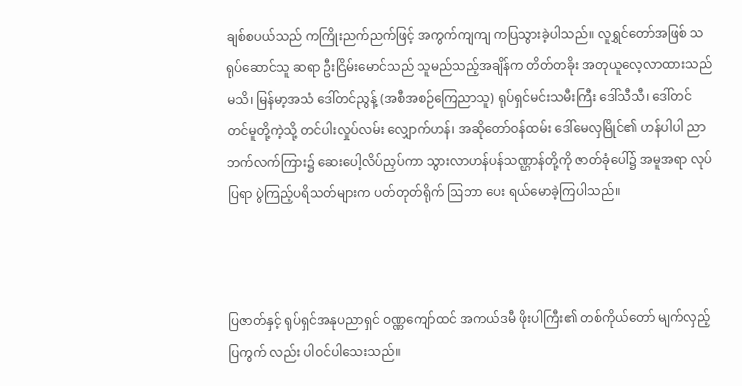ချစ်စပယ်သည် ကကြိုးညက်ညက်ဖြင့် အကွက်ကျကျ ကပြသွားခဲ့ပါသည်။ လူရွှင်တော်အဖြစ် သရုပ်ဆောင်သူ ဆရာ ဦးငြိမ်းမောင်သည် သူမည်သည့်အချိန်က တိတ်တခိုး အတုယူလေ့လာထားသည်မသိ၊ မြန်မာ့အသံ ဒေါ်တင်ညွန့် (အစီအစဉ်ကြေညာသူ) ရုပ်ရှင်မင်းသမီးကြီး ဒေါ်သီသီ၊ ဒေါ်တင်တင်မူတို့ကဲ့သို့ တင်ပါးလှုပ်လမ်း လျှောက်ဟန်၊ အဆိုတော်ဝန်ထမ်း ဒေါ်မေလှမြိုင်၏ ဟန်ပါပါ ညာဘက်လက်ကြား၌ ဆေးပေါ့လိပ်ညှပ်ကာ သွားလာဟန်ပန်သဏ္ဌာန်တို့ကို ဇာတ်ခုံပေါ်၌ အမူအရာ လုပ်ပြရာ ပွဲကြည့်ပရိသတ်များက ပတ်တုတ်ရိုက် ဩဘာ ပေး ရယ်မောခဲ့ကြပါသည်။



ပြဇာတ်နှင့် ရုပ်ရှင်အနုပညာရှင် ဝဏ္ဏကျော်ထင် အကယ်ဒမီ ဖိုးပါကြီး၏ တစ်ကိုယ်တော် မျက်လှည့်ပြကွက် လည်း ပါဝင်ပါသေးသည်။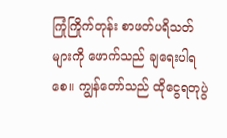ကြုံကြိုက်တုန်း စာဖတ်ပရိသတ်များကို ဖောက်သည် ချရေးပါရစေ။ ကျွန်တော်သည် ထိုငွေရတုပွဲ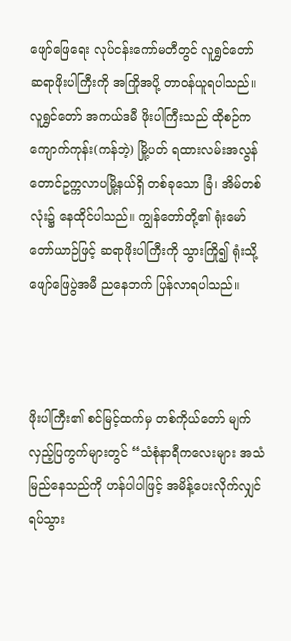ဖျော်ဖြေရေး လုပ်ငန်းကော်မတီတွင် လူရွှင်တော် ဆရာဖိုးပါကြီးကို အကြိုအပို့ တာဝန်ယူရပါသည်။ လူရွှင်တော် အကယ်ဒမီ ဖိုးပါကြီးသည် ထိုစဉ်က ကျောက်ကုန်း(ကန်ဘဲ့) မြို့ပတ် ရထားလမ်းအလွန် တောင်ဥက္ကလာပမြို့နယ်ရှိ တစ်ခုသော ခြံ၊ အိမ်တစ်လုံး၌ နေထိုင်ပါသည်။ ကျွန်တော်တို့၏ ရုံးမော်တော်ယာဉ်ဖြင့် ဆရာဖိုးပါကြီးကို သွားကြို၍ ရုံးသို့ ဖျော်ဖြေပွဲအမီ ညနေဘက် ပြန်လာရပါသည်။



ဖိုးပါကြီး၏ စင်မြင့်ထက်မှ တစ်ကိုယ်တော် မျက်လှည့်ပြကွက်များတွင် “သံစုံနာရီကလေးများ အသံ မြည်နေသည်ကို ဟန်ပါပါဖြင့် အမိန့်ပေးလိုက်လျှင် ရပ်သွား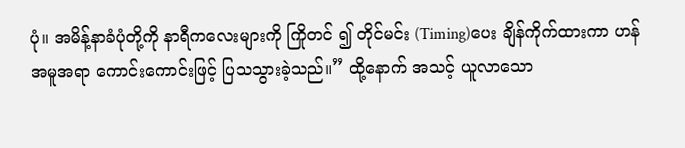ပုံ။ အမိန့်နာခံပုံတို့ကို နာရီကလေးများကို ကြိုတင် ၍ တိုင်မင်း (Timing)ပေး ချိန်ကိုက်ထားကာ ဟန်အမူအရာ ကောင်းကောင်းဖြင့် ပြသသွားခဲ့သည်။” ထို့နောက် အသင့် ယူလာသော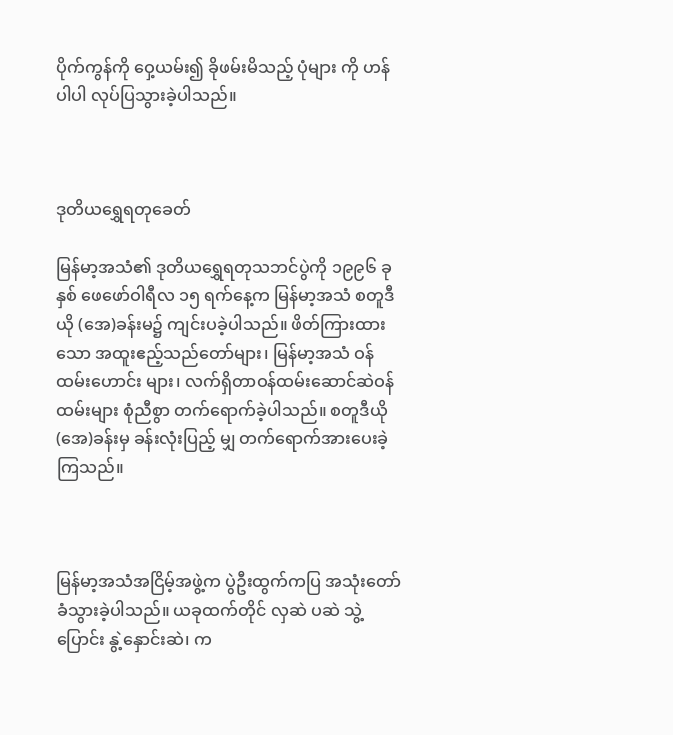ပိုက်ကွန်ကို ဝှေ့ယမ်း၍ ခိုဖမ်းမိသည့် ပုံများ ကို ဟန်ပါပါ လုပ်ပြသွားခဲ့ပါသည်။



ဒုတိယရွှေရတုခေတ်

မြန်မာ့အသံ၏ ဒုတိယရွှေရတုသဘင်ပွဲကို ၁၉၉၆ ခုနှစ် ဖေဖော်ဝါရီလ ၁၅ ရက်နေ့က မြန်မာ့အသံ စတူဒီယို (အေ)ခန်းမ၌ ကျင်းပခဲ့ပါသည်။ ဖိတ်ကြားထားသော အထူးဧည့်သည်တော်များ၊ မြန်မာ့အသံ ဝန်ထမ်းဟောင်း များ၊ လက်ရှိတာဝန်ထမ်းဆောင်ဆဲဝန်ထမ်းများ စုံညီစွာ တက်ရောက်ခဲ့ပါသည်။ စတူဒီယို (အေ)ခန်းမှ ခန်းလုံးပြည့် မျှ တက်ရောက်အားပေးခဲ့ကြသည်။



မြန်မာ့အသံအငြိမ့်အဖွဲ့က ပွဲဦးထွက်ကပြ အသုံးတော် ခံသွားခဲ့ပါသည်။ ယခုထက်တိုင် လှဆဲ ပဆဲ သွဲ့ပြောင်း နွဲ့နှောင်းဆဲ၊ က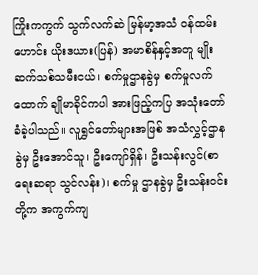ကြိုးကကွက် သွက်လက်ဆဲ မြန်မာ့အသံ ဝန်ထမ်းဟောင်း ယိုးဒယား(ပြန်) အမာစိန်နှင့်အတူ မျိုးဆက်သစ်သမီးငယ်၊ စက်မှုဌာနခွဲမှ စက်မှုလက်ထောက် ချိုမာခိုင်ကပါ အားဖြည့်ကပြ အသုံးတော်ခံခဲ့ပါသည်။ လူရွှင်တော်များအဖြစ် အသံလွှင့်ဌာနခွဲမှ ဦးအောင်သူ၊ ဦးကျော်ရှိန်၊ ဦးသန်းလွင်(စာရေးဆရာ သွင်လန်း)၊ စက်မှု ဌာနခွဲမှ ဦးသန်းဝင်းတို့က အကွက်ကျ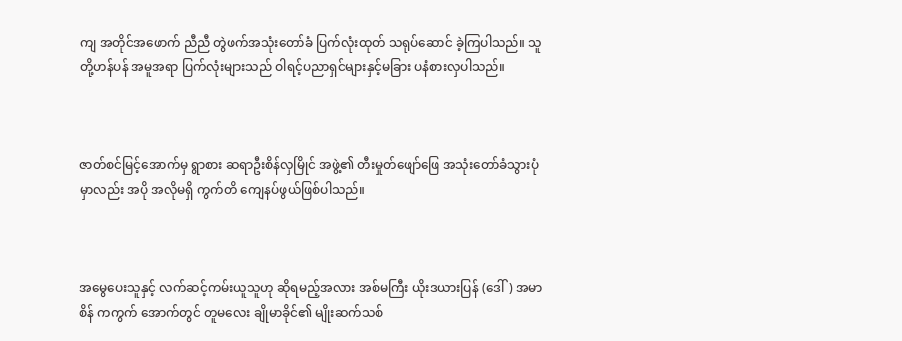ကျ အတိုင်အဖောက် ညီညီ တွဲဖက်အသုံးတော်ခံ ပြက်လုံးထုတ် သရုပ်ဆောင် ခဲ့ကြပါသည်။ သူတို့ဟန်ပန် အမူအရာ ပြက်လုံးများသည် ဝါရင့်ပညာရှင်များနှင့်မခြား ပနံစားလှပါသည်။



ဇာတ်စင်မြင့်အောက်မှ ရွာစား ဆရာဦးစိန်လှမြိုင် အဖွဲ့၏ တီးမှုတ်ဖျော်ဖြေ အသုံးတော်ခံသွားပုံမှာလည်း အပို အလိုမရှိ ကွက်တိ ကျေနပ်ဖွယ်ဖြစ်ပါသည်။



အမွေပေးသူနှင့် လက်ဆင့်ကမ်းယူသူဟု ဆိုရမည့်အလား အစ်မကြီး ယိုးဒယားပြန် (ဒေါ်) အမာစိန် ကကွက် အောက်တွင် တူမလေး ချိုမာခိုင်၏ မျိုးဆက်သစ်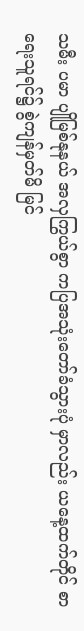သမီး ပမာ ပျိုမြစ်နုနယ် အလှကြွယ်စွာ ကပြအသုံးတော်ခံသွားပုံ မှာလည်း ယနေ့ထက်တိုင် စာရေးသူရင်၌ စွဲကျန်မှတ်မိ မြင်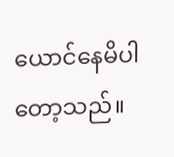ယောင်နေမိပါတော့သည်။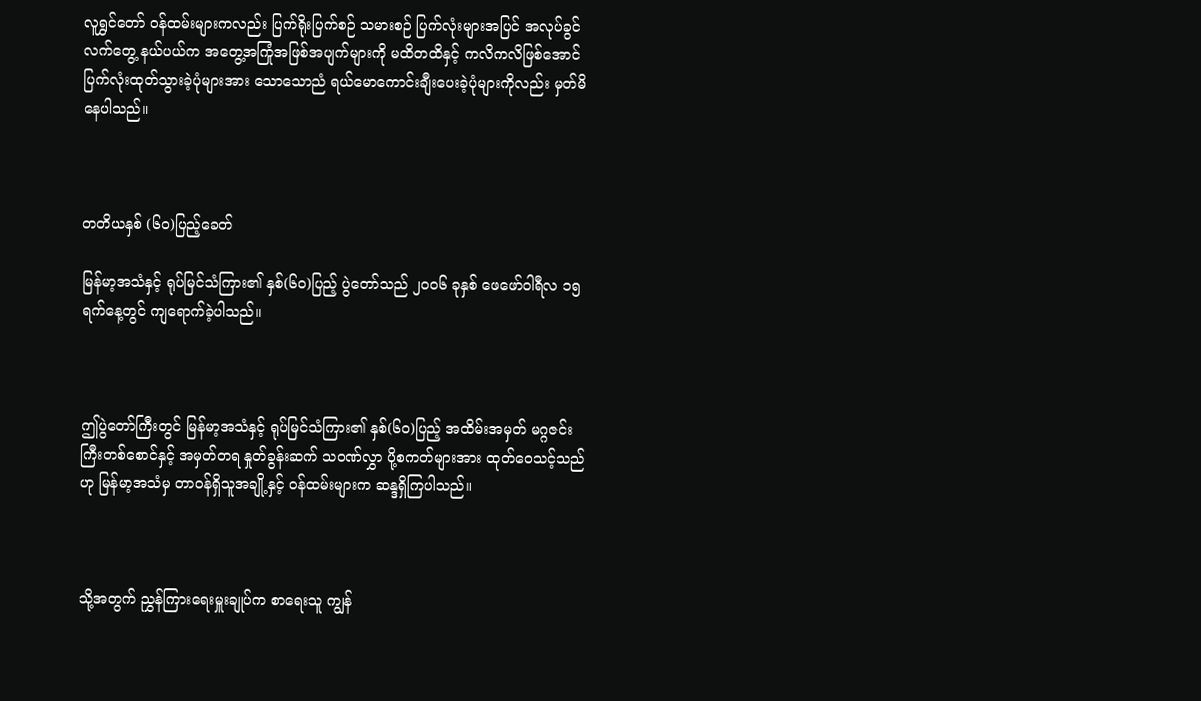လူရွှင်တော် ဝန်ထမ်းများကလည်း ပြက်ရိုးပြက်စဉ် သမားစဉ် ပြက်လုံးများအပြင် အလုပ်ခွင်လက်တွေ့ နယ်ပယ်က အတွေ့အကြုံအဖြစ်အပျက်များကို မထိတထိနှင့် ကလိကလိဖြစ်အောင် ပြက်လုံးထုတ်သွားခဲ့ပုံများအား သောသောညံ ရယ်မောကောင်းချီးပေးခဲ့ပုံများကိုလည်း မှတ်မိနေပါသည်။



တတိယနှစ် (၆၀)ပြည့်ခေတ်

မြန်မာ့အသံနှင့် ရုပ်မြင်သံကြား၏ နှစ်(၆၀)ပြည့် ပွဲတော်သည် ၂၀၀၆ ခုနှစ် ဖေဖော်ဝါရီလ ၁၅ ရက်နေ့တွင် ကျရောက်ခဲ့ပါသည်။



ဤပွဲတော်ကြီးတွင် မြန်မာ့အသံနှင့် ရုပ်မြင်သံကြား၏ နှစ်(၆၀)ပြည့် အထိမ်းအမှတ် မဂ္ဂဇင်းကြီးတစ်စောင်နှင့် အမှတ်တရ နှုတ်ခွန်းဆက် သ၀ဏ်လွှာ ပို့စကတ်များအား ထုတ်ဝေသင့်သည်ဟု မြန်မာ့အသံမှ တာဝန်ရှိသူအချို့နှင့် ဝန်ထမ်းများက ဆန္ဒရှိကြပါသည်။



သို့အတွက် ညွှန်ကြားရေးမှူးချုပ်က စာရေးသူ ကျွန်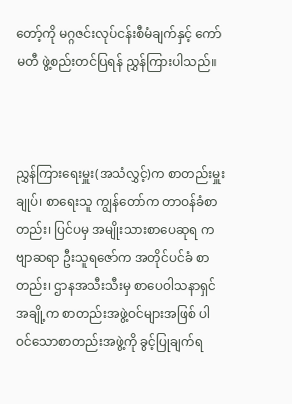တော့်ကို မဂ္ဂဇင်းလုပ်ငန်းစီမံချက်နှင့် ကော်မတီ ဖွဲ့စည်းတင်ပြရန် ညွှန်ကြားပါသည်။



ညွှန်ကြားရေးမှူး(အသံလွှင့်)က စာတည်းမှူးချုပ်၊ စာရေးသူ ကျွန်တော်က တာဝန်ခံစာတည်း၊ ပြင်ပမှ အမျိုးသားစာပေဆုရ ကဗျာဆရာ ဦးသူရဇော်က အတိုင်ပင်ခံ စာတည်း၊ ဌာနအသီးသီးမှ စာပေဝါသနာရှင်အချို့က စာတည်းအဖွဲ့ဝင်များအဖြစ် ပါဝင်သောစာတည်းအဖွဲ့ကို ခွင့်ပြုချက်ရ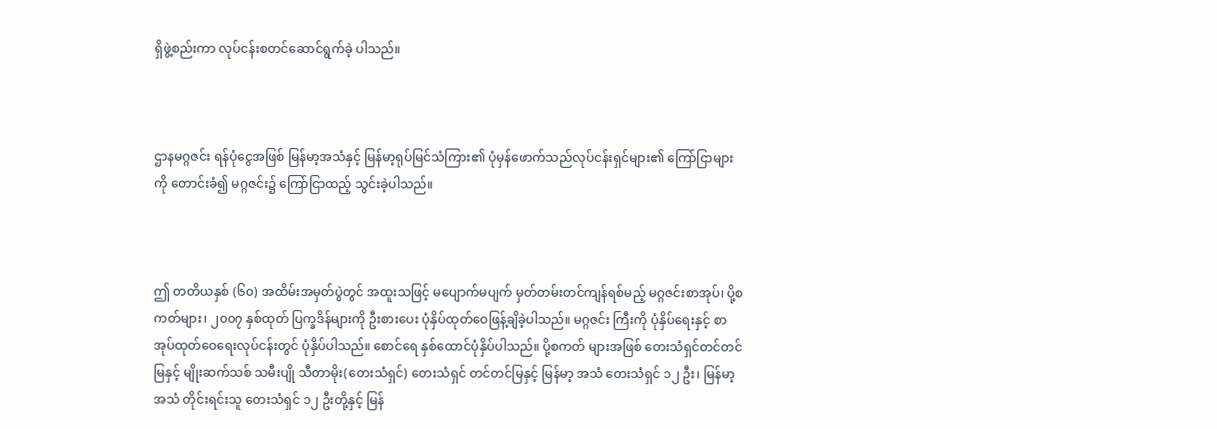ရှိဖွဲ့စည်းကာ လုပ်ငန်းစတင်ဆောင်ရွက်ခဲ့ ပါသည်။



ဌာနမဂ္ဂဇင်း ရန်ပုံငွေအဖြစ် မြန်မာ့အသံနှင့် မြန်မာ့ရုပ်မြင်သံကြား၏ ပုံမှန်ဖောက်သည်လုပ်ငန်းရှင်များ၏ ကြော်ငြာများကို တောင်းခံ၍ မဂ္ဂဇင်း၌ ကြော်ငြာထည့် သွင်းခဲ့ပါသည်။



ဤ တတိယနှစ် (၆၀) အထိမ်းအမှတ်ပွဲတွင် အထူးသဖြင့် မပျောက်မပျက် မှတ်တမ်းတင်ကျန်ရစ်မည့် မဂ္ဂဇင်းစာအုပ်၊ ပို့စကတ်များ၊ ၂၀၀၇ နှစ်ထုတ် ပြက္ခဒိန်များကို ဦးစားပေး ပုံနှိပ်ထုတ်ဝေဖြန့်ချိခဲ့ပါသည်။ မဂ္ဂဇင်း ကြီးကို ပုံနှိပ်ရေးနှင့် စာအုပ်ထုတ်ဝေရေးလုပ်ငန်းတွင် ပုံနှိပ်ပါသည်။ စောင်ရေ နှစ်ထောင်ပုံနှိပ်ပါသည်။ ပို့စကတ် များအဖြစ် တေးသံရှင်တင်တင်မြနှင့် မျိုးဆက်သစ် သမီးပျို သီတာမိုး(တေးသံရှင်) တေးသံရှင် တင်တင်မြနှင့် မြန်မာ့ အသံ တေးသံရှင် ၁၂ ဦး၊ မြန်မာ့အသံ တိုင်းရင်းသူ တေးသံရှင် ၁၂ ဦးတို့နှင့် မြန်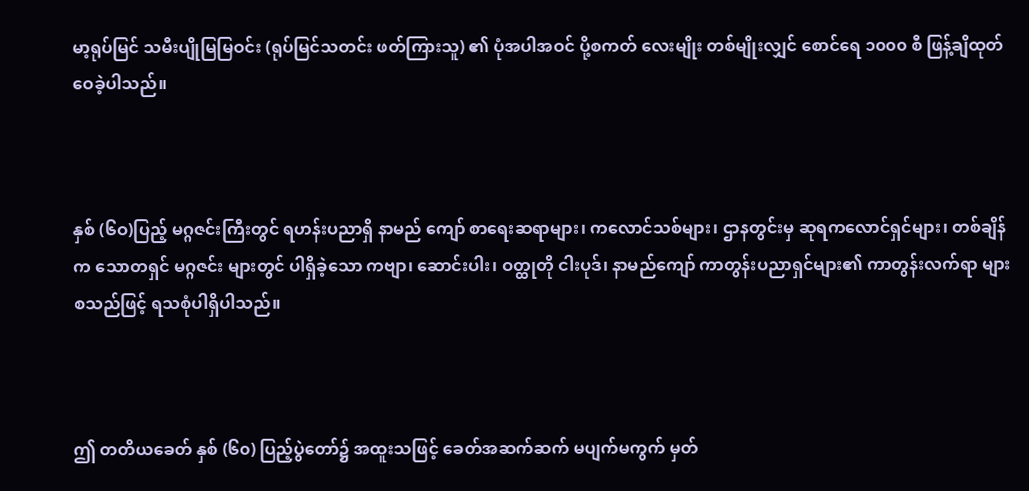မာ့ရုပ်မြင် သမီးပျိုမြမြဝင်း (ရုပ်မြင်သတင်း ဖတ်ကြားသူ) ၏ ပုံအပါအဝင် ပို့စကတ် လေးမျိုး တစ်မျိုးလျှင် စောင်ရေ ၁၀၀၀ စီ ဖြန့်ချိထုတ် ဝေခဲ့ပါသည်။



နှစ် (၆ဝ)ပြည့် မဂ္ဂဇင်းကြီးတွင် ရဟန်းပညာရှိ နာမည် ကျော် စာရေးဆရာများ၊ ကလောင်သစ်များ၊ ဌာနတွင်းမှ ဆုရကလောင်ရှင်များ၊ တစ်ချိန်က သောတရှင် မဂ္ဂဇင်း များတွင် ပါရှိခဲ့သော ကဗျာ၊ ဆောင်းပါး၊ ဝတ္ထုတို ငါးပုဒ်၊ နာမည်ကျော် ကာတွန်းပညာရှင်များ၏ ကာတွန်းလက်ရာ များ စသည်ဖြင့် ရသစုံပါရှိပါသည်။



ဤ တတိယခေတ် နှစ် (၆၀) ပြည့်ပွဲတော်၌ အထူးသဖြင့် ခေတ်အဆက်ဆက် မပျက်မကွက် မှတ်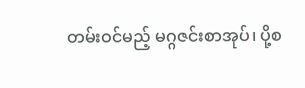တမ်းဝင်မည့် မဂ္ဂဇင်းစာအုပ်၊ ပို့စ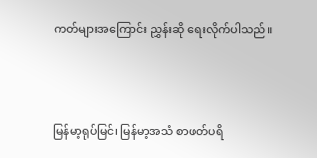ကတ်များအကြောင်း ညွှန်းဆို ရေးလိုက်ပါသည်။



မြန်မာ့ရုပ်မြင်၊ မြန်မာ့အသံ စာဖတ်ပရိ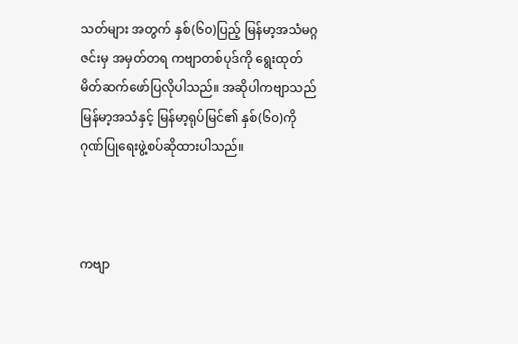သတ်များ အတွက် နှစ်(၆၀)ပြည့် မြန်မာ့အသံမဂ္ဂဇင်းမှ အမှတ်တရ ကဗျာတစ်ပုဒ်ကို ရွေးထုတ်မိတ်ဆက်ဖော်ပြလိုပါသည်။ အဆိုပါကဗျာသည် မြန်မာ့အသံနှင့် မြန်မာ့ရုပ်မြင်၏ နှစ်(၆၀)ကို ဂုဏ်ပြုရေးဖွဲ့စပ်ဆိုထားပါသည်။



ကဗျာ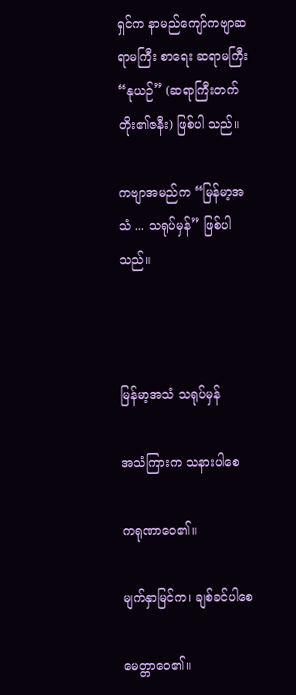ရှင်က နာမည်ကျော်ကဗျာဆရာမကြီး စာရေး ဆရာမကြီး “နုယဉ်” (ဆရာကြီးတက်တိုး၏ဇနီး) ဖြစ်ပါ သည်။

ကဗျာအမည်က “မြန်မာ့အသံ ... သရုပ်မှန်” ဖြစ်ပါ သည်။



မြန်မာ့အသံ သရုပ်မှန်

အသံကြားက သနားပါစေ

ကရုဏာဝေ၏။

မျက်နှာမြင်က၊ ချစ်ခင်ပါစေ

မေတ္တာဝေ၏။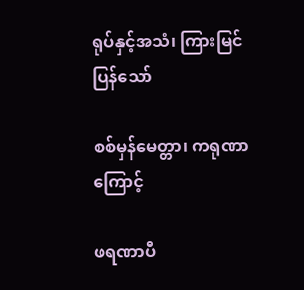ရုပ်နှင့်အသံ၊ ကြားမြင်ပြန်သော်

စစ်မှန်မေတ္တာ၊ ကရုဏာကြောင့်

ဖရဏာပီ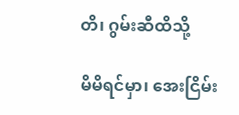တိ၊ ဂွမ်းဆီထိသို့

မိမိရင်မှာ၊ အေးငြိမ်း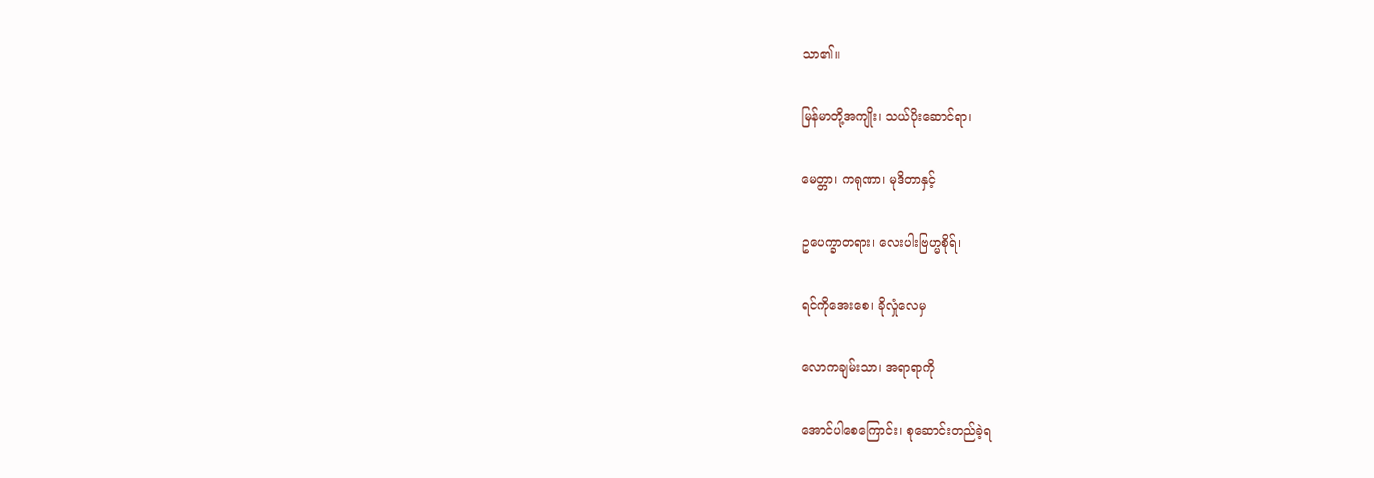သာ၏။

မြန်မာတို့အကျိုး၊ သယ်ပိုးဆောင်ရာ၊

မေတ္တာ၊ ကရုဏာ၊ မုဒိတာနှင့်

ဥပေက္ခာတရား၊ လေးပါးဗြဟ္မစိုရ်၊

ရင်ကိုအေးစေ၊ ခိုလှုံလေမှ

လောကချမ်းသာ၊ အရာရာကို

အောင်ပါစေကြောင်း၊ စုဆောင်းတည်ခဲ့ရ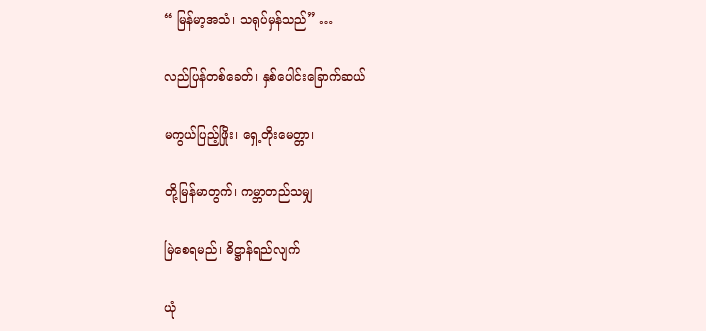“ မြန်မာ့အသံ၊ သရုပ်မှန်သည်” …

လည်ပြန်တစ်ခေတ်၊ နှစ်ပေါင်းခြောက်ဆယ်

မကွယ်ပြည့်ဖြိုး၊ ရှေ့တိုးမေတ္တာ၊

တို့မြန်မာတွက်၊ ကမ္ဘာတည်သမျှ

မြဲစေရမည်၊ ဓိဋ္ဌာန်ရည်လျက်

ယုံ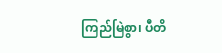ကြည်မြဲစွာ၊ ပီတိ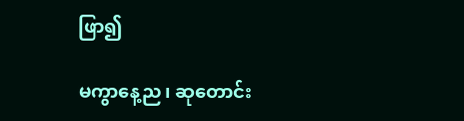ဖြာ၍

မကွာနေ့ည၊ ဆုတောင်း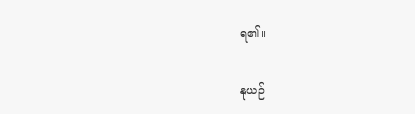ရ၏။

နုယဉ်